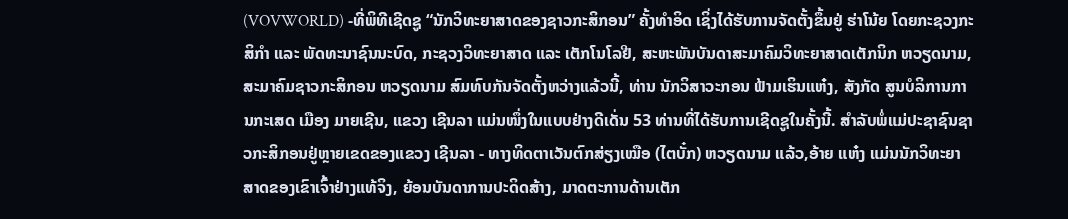(VOVWORLD) -ທີ່ພິທີເຊີດຊູ “ນັກວິທະຍາສາດຂອງຊາວກະສິກອນ” ຄັ້ງທຳອິດ ເຊິ່ງໄດ້ຮັບການຈັດຕັ້ງຂຶ້ນຢູ່ ຮ່າໂນ້ຍ ໂດຍກະຊວງກະສິກຳ ແລະ ພັດທະນາຊົນນະບົດ, ກະຊວງວິທະຍາສາດ ແລະ ເຕັກໂນໂລຢີ, ສະຫະພັນບັນດາສະມາຄົມວິທະຍາສາດເຕັກນິກ ຫວຽດນາມ, ສະມາຄົມຊາວກະສິກອນ ຫວຽດນາມ ສົມທົບກັນຈັດຕັ້ງຫວ່າງແລ້ວນີ້, ທ່ານ ນັກວິສາວະກອນ ຟ້າມເຮິນແຫ໋ງ, ສັງກັດ ສູນບໍລິການການກະເສດ ເມືອງ ມາຍເຊີນ, ແຂວງ ເຊີນລາ ແມ່ນໜຶ່ງໃນແບບຢ່າງດີເດັ່ນ 53 ທ່ານທີ່ໄດ້ຮັບການເຊີດຊູໃນຄັ້ງນີ້. ສຳລັບພໍ່ແມ່ປະຊາຊົນຊາວກະສິກອນຢູ່ຫຼາຍເຂດຂອງແຂວງ ເຊີນລາ - ທາງທິດຕາເວັນຕົກສ່ຽງເໝືອ (ໄຕບັ໋ກ) ຫວຽດນາມ ແລ້ວ,ອ້າຍ ແຫ໋ງ ແມ່ນນັກວິທະຍາສາດຂອງເຂົາເຈົ້າຢ່າງແທ້ຈິງ, ຍ້ອນບັນດາການປະດິດສ້າງ, ມາດຕະການດ້ານເຕັກ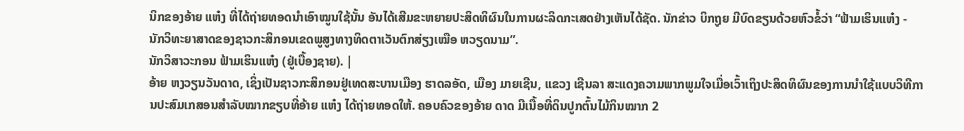ນິກຂອງອ້າຍ ແຫ໋ງ ທີ່ໄດ້ຖ່າຍທອດນຳເອົາໝູນໃຊ້ນັ້ນ ອັນໄດ້ເສີມຂະຫຍາຍປະສິດທິຜົນໃນການຜະລິດກະເສດຢ່າງເຫັນໄດ້ຊັດ. ນັກຂ່າວ ບິກຖູຍ ມີບົດຂຽນດ້ວຍຫົວຂໍ້ວ່າ “ຟ້າມເຮິນແຫ໋ງ - ນັກວິທະຍາສາດຂອງຊາວກະສິກອນເຂດພູສູງທາງທິດຕາເວັນຕົກສ່ຽງເໝືອ ຫວຽດນາມ”.
ນັກວິສາວະກອນ ຟ້າມເຮິນແຫ໋ງ (ຢູ່ເບື້ອງຊາຍ). |
ອ້າຍ ຫງວຽນວັນດາດ, ເຊິ່ງເປັນຊາວກະສິກອນຢູ່ເທດສະບານເມືອງ ຮາດລອັດ, ເມືອງ ມາຍເຊີນ, ແຂວງ ເຊີນລາ ສະແດງຄວາມພາກພູມໃຈເມື່ອເວົ້າເຖິງປະສິດທິຜົນຂອງການນຳໃຊ້ແບບວິທີການປະສົມເກສອນສຳລັບໝາກຂຽບທີ່ອ້າຍ ແຫ໋ງ ໄດ້ຖ່າຍທອດໃຫ້. ຄອບຄົວຂອງອ້າຍ ດາດ ມີເນື້ອທີ່ດິນປູກຕົ້ນໄມ້ກິນໝາກ 2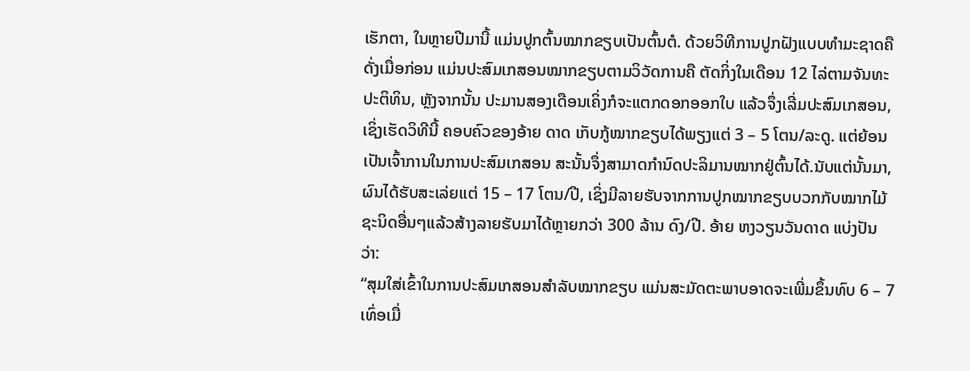ເຮັກຕາ, ໃນຫຼາຍປີມານີ້ ແມ່ນປູກຕົ້ນໝາກຂຽບເປັນຕົ້ນຕໍ. ດ້ວຍວິທີການປູກຝັງແບບທຳມະຊາດຄືດັ່ງເມື່ອກ່ອນ ແມ່ນປະສົມເກສອນໝາກຂຽບຕາມວິວັດການຄື ຕັດກິ່ງໃນເດືອນ 12 ໄລ່ຕາມຈັນທະປະຕິທິນ, ຫຼັງຈາກນັ້ນ ປະມານສອງເດືອນເຄິ່ງກໍຈະແຕກດອກອອກໃບ ແລ້ວຈຶ່ງເລີ່ມປະສົມເກສອນ, ເຊິ່ງເຮັດວິທີນີ້ ຄອບຄົວຂອງອ້າຍ ດາດ ເກັບກູ້ໝາກຂຽບໄດ້ພຽງແຕ່ 3 – 5 ໂຕນ/ລະດູ. ແຕ່ຍ້ອນເປັນເຈົ້າການໃນການປະສົມເກສອນ ສະນັ້ນຈຶ່ງສາມາດກຳນົດປະລິມານໝາກຢູ່ຕົ້ນໄດ້.ນັບແຕ່ນັ້ນມາ, ຜົນໄດ້ຮັບສະເລ່ຍແຕ່ 15 – 17 ໂຕນ/ປີ, ເຊິ່ງມີລາຍຮັບຈາກການປູກໝາກຂຽບບວກກັບໝາກໄມ້ຊະນິດອື່ນໆແລ້ວສ້າງລາຍຮັບມາໄດ້ຫຼາຍກວ່າ 300 ລ້ານ ດົງ/ປີ. ອ້າຍ ຫງວຽນວັນດາດ ແບ່ງປັນວ່າ:
“ສຸມໃສ່ເຂົ້າໃນການປະສົມເກສອນສຳລັບໝາກຂຽບ ແມ່ນສະມັດຕະພາບອາດຈະເພີ່ມຂຶ້ນທົບ 6 – 7 ເທົ່ອເມື່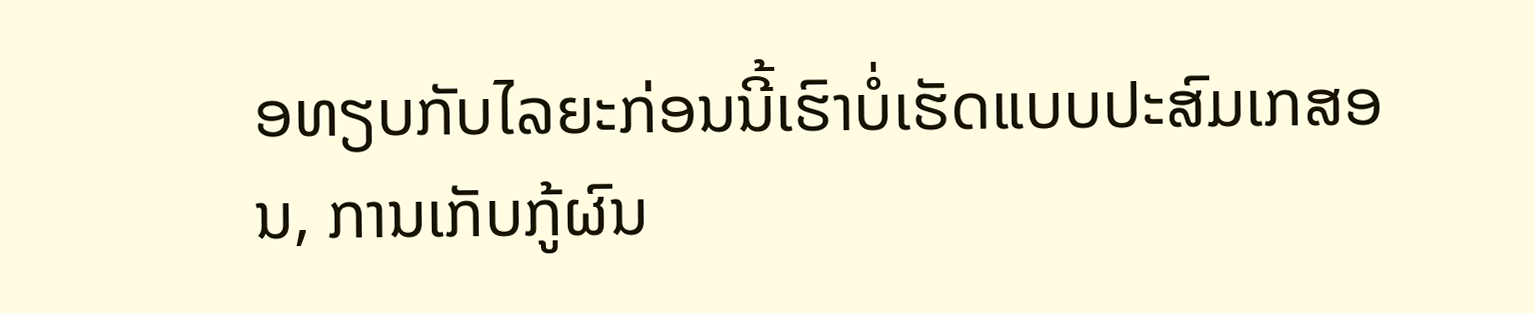ອທຽບກັບໄລຍະກ່ອນນີ້ເຮົາບໍ່ເຮັດແບບປະສົມເກສອນ, ການເກັບກູ້ຜົນ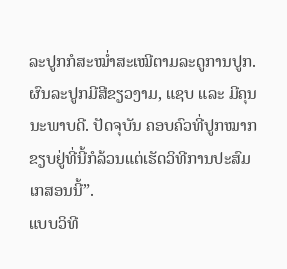ລະປູກກໍສະໝ່ຳສະເໝີຕາມລະດູການປູກ. ຜົນລະປູກມີສີຂຽວງາມ, ແຊບ ແລະ ມີຄຸນນະພາບດີ. ປັດຈຸບັນ ຄອບຄົວທີ່ປູກໝາກຂຽບຢູ່ທີ່ນີ້ກໍລ້ວນແຕ່ເຮັດວິທີການປະສົມເກສອນນີ້”.
ແບບວິທີ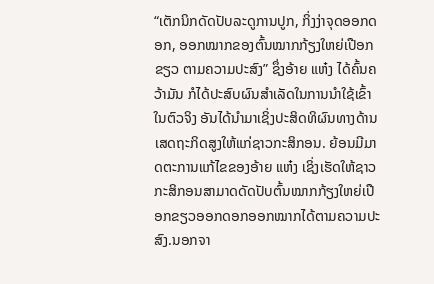“ເຕັກນິກດັດປັບລະດູການປູກ, ກິ່ງງ່າຈຸດອອກດອກ, ອອກໝາກຂອງຕົ້ນໝາກກ້ຽງໃຫຍ່ເປືອກຂຽວ ຕາມຄວາມປະສົງ” ຊຶ່ງອ້າຍ ແຫ໋ງ ໄດ້ຄົ້ນຄວ້າມັນ ກໍໄດ້ປະສົບຜົນສຳເລັດໃນການນຳໃຊ້ເຂົ້າໃນຕົວຈິງ ອັນໄດ້ນຳມາເຊິ່ງປະສິດທິຜົນທາງດ້ານເສດຖະກິດສູງໃຫ້ແກ່ຊາວກະສິກອນ. ຍ້ອນມີມາດຕະການແກ້ໄຂຂອງອ້າຍ ແຫ໋ງ ເຊິ່ງເຮັດໃຫ້ຊາວກະສິກອນສາມາດດັດປັບຕົ້ນໝາກກ້ຽງໃຫຍ່ເປືອກຂຽວອອກດອກອອກໝາກໄດ້ຕາມຄວາມປະສົງ.ນອກຈາ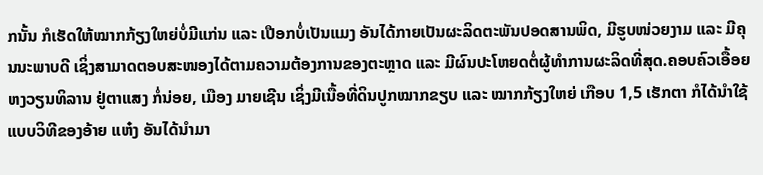ກນັ້ນ ກໍເຮັດໃຫ້ໝາກກ້ຽງໃຫຍ່ບໍ່ມີແກ່ນ ແລະ ເປືອກບໍ່ເປັນແມງ ອັນໄດ້ກາຍເປັນຜະລິດຕະພັນປອດສານພິດ, ມີຮູບໜ່ວຍງາມ ແລະ ມີຄຸນນະພາບດີ ເຊິ່ງສາມາດຕອບສະໜອງໄດ້ຕາມຄວາມຕ້ອງການຂອງຕະຫຼາດ ແລະ ມີຜົນປະໂຫຍດຕໍ່ຜູ້ທຳການຜະລິດທີ່ສຸດ.ຄອບຄົວເອື້ອຍ ຫງວຽນທິລານ ຢູ່ຕາແສງ ກໍ່ນ່ອຍ, ເມືອງ ມາຍເຊີນ ເຊິ່ງມີເນື້ອທີ່ດິນປູກໝາກຂຽບ ແລະ ໝາກກ້ຽງໃຫຍ່ ເກືອບ 1,5 ເຮັກຕາ ກໍໄດ້ນຳໃຊ້ແບບວິທີຂອງອ້າຍ ແຫ໋ງ ອັນໄດ້ນຳມາ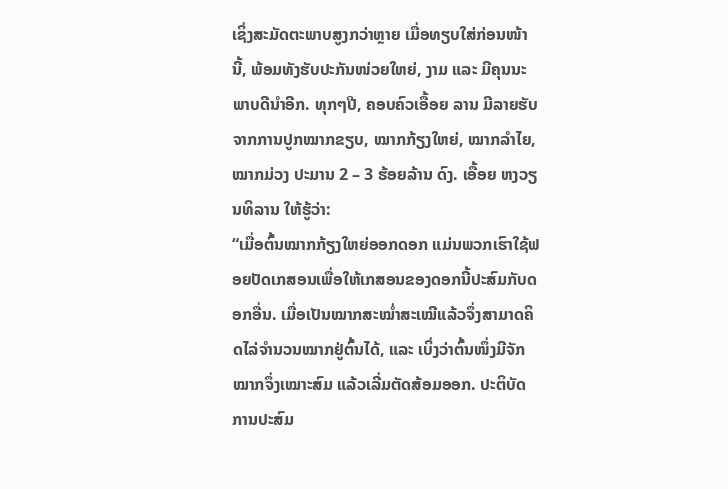ເຊິ່ງສະມັດຕະພາບສູງກວ່າຫຼາຍ ເມື່ອທຽບໃສ່ກ່ອນໜ້ານີ້, ພ້ອມທັງຮັບປະກັນໜ່ວຍໃຫຍ່, ງາມ ແລະ ມີຄຸນນະພາບດີນຳອີກ. ທຸກໆປີ, ຄອບຄົວເອື້ອຍ ລານ ມີລາຍຮັບຈາກການປູກໝາກຂຽບ, ໝາກກ້ຽງໃຫຍ່, ໝາກລຳໄຍ, ໝາກມ່ວງ ປະມານ 2 – 3 ຮ້ອຍລ້ານ ດົງ. ເອື້ອຍ ຫງວຽນທິລານ ໃຫ້ຮູ້ວ່າ:
“ເມື່ອຕົ້ນໝາກກ້ຽງໃຫຍ່ອອກດອກ ແມ່ນພວກເຮົາໃຊ້ຟອຍປັດເກສອນເພື່ອໃຫ້ເກສອນຂອງດອກນີ້ປະສົມກັບດອກອື່ນ. ເມື່ອເປັນໝາກສະໝ່ຳສະເໝີແລ້ວຈຶ່ງສາມາດຄິດໄລ່ຈຳນວນໝາກຢູ່ຕົ້ນໄດ້, ແລະ ເບິ່ງວ່າຕົ້ນໜຶ່ງມີຈັກໝາກຈຶ່ງເໝາະສົມ ແລ້ວເລີ່ມຕັດສ້ອມອອກ. ປະຕິບັດການປະສົມ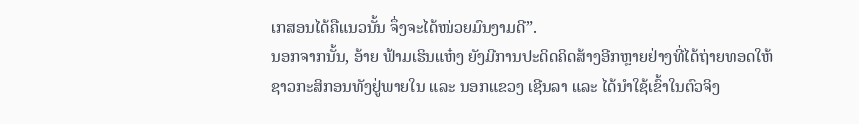ເກສອນໄດ້ຄືແນວນັ້ນ ຈຶ່ງຈະໄດ້ໜ່ວຍມົນງາມດີ”.
ນອກຈາກນັ້ນ, ອ້າຍ ຟ້າມເຮິນແຫ໋ງ ຍັງມີການປະດິດຄິດສ້າງອີກຫຼາຍຢ່າງທີ່ໄດ້ຖ່າຍທອດໃຫ້ຊາວກະສິກອນທັງຢູ່ພາຍໃນ ແລະ ນອກແຂວງ ເຊີນລາ ແລະ ໄດ້ນຳໃຊ້ເຂົ້າໃນຕົວຈິງ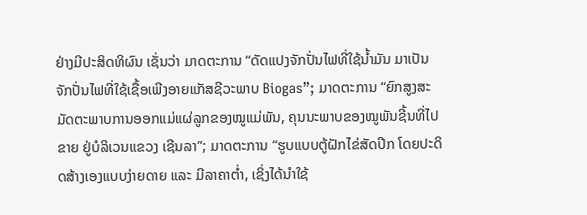ຢ່າງມີປະສິດທິຜົນ ເຊັ່ນວ່າ ມາດຕະການ “ດັດແປງຈັກປັ່ນໄຟທີ່ໃຊ້ນ້ຳມັນ ມາເປັນຈັກປັ່ນໄຟທີ່ໃຊ້ເຊື້ອເພີງອາຍແກັສຊີວະພາບ Biogas”; ມາດຕະການ “ຍົກສູງສະມັດຕະພາບການອອກແມ່ແຜ່ລູກຂອງໝູແມ່ພັນ, ຄຸນນະພາບຂອງໝູພັນຊີ້ນທີ່ໄປຂາຍ ຢູ່ບໍລິເວນແຂວງ ເຊີນລາ”; ມາດຕະການ “ຮູບແບບຕູ້ຝັກໄຂ່ສັດປີກ ໂດຍປະດິດສ້າງເອງແບບງ່າຍດາຍ ແລະ ມີລາຄາຕ່ຳ, ເຊິ່ງໄດ້ນຳໃຊ້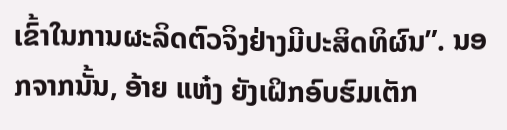ເຂົ້າໃນການຜະລິດຕົວຈິງຢ່າງມີປະສິດທິຜົນ”. ນອກຈາກນັ້ນ, ອ້າຍ ແຫ໋ງ ຍັງເຝິກອົບຮົມເຕັກ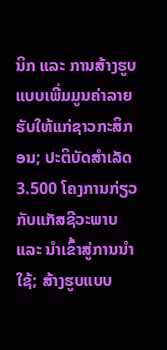ນິກ ແລະ ການສ້າງຮູບແບບເພີ່ມມູນຄ່າລາຍຮັບໃຫ້ແກ່ຊາວກະສິກອນ; ປະຕິບັດສຳເລັດ 3.500 ໂຄງການກ່ຽວກັບແກັສຊີວະພາບ ແລະ ນຳເຂົ້າສູ່ການນຳໃຊ້; ສ້າງຮູບແບບ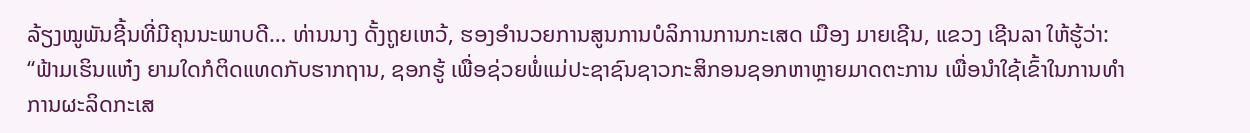ລ້ຽງໝູພັນຊີ້ນທີ່ມີຄຸນນະພາບດີ… ທ່ານນາງ ດັ້ງຖູຍເຫວ້, ຮອງອຳນວຍການສູນການບໍລິການການກະເສດ ເມືອງ ມາຍເຊີນ, ແຂວງ ເຊີນລາ ໃຫ້ຮູ້ວ່າ:
“ຟ້າມເຮິນແຫ໋ງ ຍາມໃດກໍຕິດແທດກັບຮາກຖານ, ຊອກຮູ້ ເພື່ອຊ່ວຍພໍ່ແມ່ປະຊາຊົນຊາວກະສິກອນຊອກຫາຫຼາຍມາດຕະການ ເພື່ອນຳໃຊ້ເຂົ້າໃນການທຳການຜະລິດກະເສ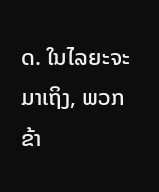ດ. ໃນໄລຍະຈະມາເຖິງ, ພວກຂ້າ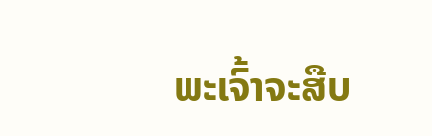ພະເຈົ້າຈະສືບ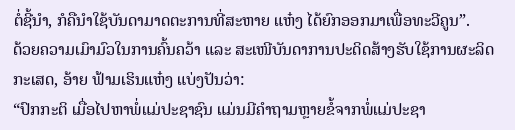ຕໍ່ຊີ້ນຳ, ກໍຄືນຳໃຊ້ບັນດາມາດຕະການທີ່ສະຫາຍ ແຫ໋ງ ໄດ້ຍົກອອກມາເພື່ອທະວີຄູນ”.
ດ້ວຍຄວາມເມົາມົວໃນການຄົ້ນຄວ້າ ແລະ ສະເໜີບັນດາການປະດິດສ້າງຮັບໃຊ້ການຜະລິດກະເສດ, ອ້າຍ ຟ້າມເຮິນແຫ໋ງ ແບ່ງປັນວ່າ:
“ປົກກະຕິ ເມື່ອໄປຫາພໍ່ແມ່ປະຊາຊົນ ແມ່ນມີຄຳຖາມຫຼາຍຂໍ້ຈາກພໍ່ແມ່ປະຊາ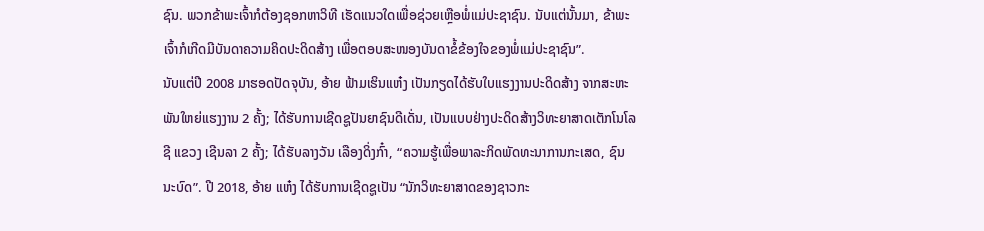ຊົນ. ພວກຂ້າພະເຈົ້າກໍຕ້ອງຊອກຫາວິທີ ເຮັດແນວໃດເພື່ອຊ່ວຍເຫຼືອພໍ່ແມ່ປະຊາຊົນ. ນັບແຕ່ນັ້ນມາ, ຂ້າພະເຈົ້າກໍເກີດມີບັນດາຄວາມຄິດປະດິດສ້າງ ເພື່ອຕອບສະໜອງບັນດາຂໍ້ຂ້ອງໃຈຂອງພໍ່ແມ່ປະຊາຊົນ”.
ນັບແຕ່ປີ 2008 ມາຮອດປັດຈຸບັນ, ອ້າຍ ຟ້າມເຮິນແຫ໋ງ ເປັນກຽດໄດ້ຮັບໃບແຮງງານປະດິດສ້າງ ຈາກສະຫະພັນໃຫຍ່ແຮງງານ 2 ຄັ້ງ; ໄດ້ຮັບການເຊີດຊູປັນຍາຊົນດີເດັ່ນ, ເປັນແບບຢ່າງປະດິດສ້າງວິທະຍາສາດເຕັກໂນໂລຊີ ແຂວງ ເຊີນລາ 2 ຄັ້ງ; ໄດ້ຮັບລາງວັນ ເລືອງດິ່ງກົ໋າ, “ຄວາມຮູ້ເພື່ອພາລະກິດພັດທະນາການກະເສດ, ຊົນນະບົດ”. ປີ 2018, ອ້າຍ ແຫ໋ງ ໄດ້ຮັບການເຊີດຊູເປັນ “ນັກວິທະຍາສາດຂອງຊາວກະ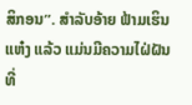ສິກອນ”. ສຳລັບອ້າຍ ຟ້າມເຮິນແຫ໋ງ ແລ້ວ ແມ່ນມີຄວາມໄຝ່ຝັນທີ່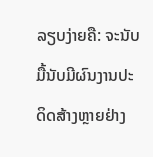ລຽບງ່າຍຄື: ຈະນັບມື້ນັບມີຜົນງານປະດິດສ້າງຫຼາຍຢ່າງ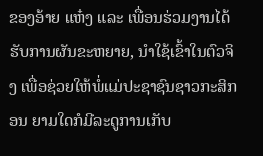ຂອງອ້າຍ ແຫ໋ງ ແລະ ເພື່ອນຮ່ວມງານໄດ້ຮັບການຜັນຂະຫຍາຍ, ນຳໃຊ້ເຂົ້າໃນຕົວຈິງ ເພື່ອຊ່ວຍໃຫ້ພໍ່ແມ່ປະຊາຊົນຊາວກະສິກອນ ຍາມໃດກໍມີລະດູການເກັບ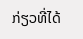ກ່ຽວທີ່ໄດ້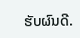ຮັບຜົນດີ.